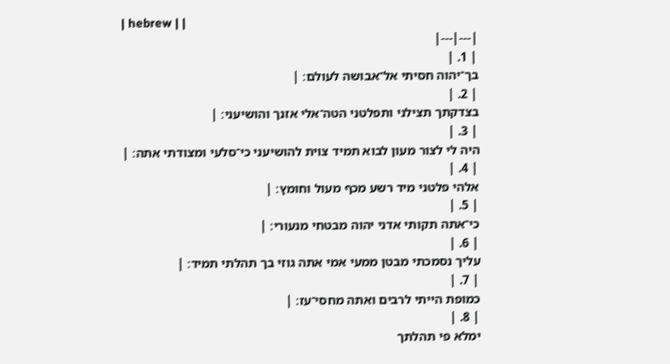| hebrew | |
|---|---|
| 1. |
בך־יהוה חסיתי אל־אבושה לעולם׃ |
| 2. |
בצדקתך תצילני ותפלטני הטה־אלי אזנך והושיעני׃ |
| 3. |
היה לי לצור מעון לבוא תמיד צוית להושיעני כי־סלעי ומצודתי אתה׃ |
| 4. |
אלהי פלטני מיד רשע מכף מעול וחומץ׃ |
| 5. |
כי־אתה תקותי אדני יהוה מבטחי מנעורי׃ |
| 6. |
עליך נסמכתי מבטן ממעי אמי אתה גוזי בך תהלתי תמיד׃ |
| 7. |
כמופת הייתי לרבים ואתה מחסי־עז׃ |
| 8. |
ימלא פי תהלתך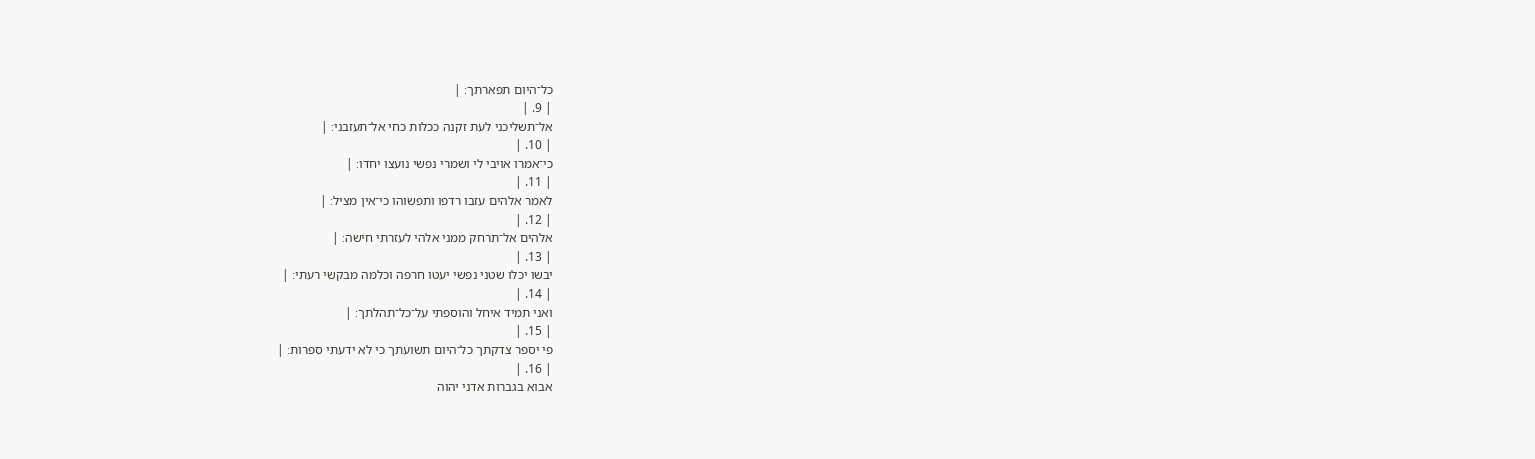כל־היום תפארתך׃ |
| 9. |
אל־תשליכני לעת זקנה ככלות כחי אל־תעזבני׃ |
| 10. |
כי־אמרו אויבי לי ושמרי נפשי נועצו יחדו׃ |
| 11. |
לאמר אלהים עזבו רדפו ותפשוהו כי־אין מציל׃ |
| 12. |
אלהים אל־תרחק ממני אלהי לעזרתי חישה׃ |
| 13. |
יבשו יכלו שטני נפשי יעטו חרפה וכלמה מבקשי רעתי׃ |
| 14. |
ואני תמיד איחל והוספתי על־כל־תהלתך׃ |
| 15. |
פי יספר צדקתך כל־היום תשועתך כי לא ידעתי ספרות׃ |
| 16. |
אבוא בגברות אדני יהוה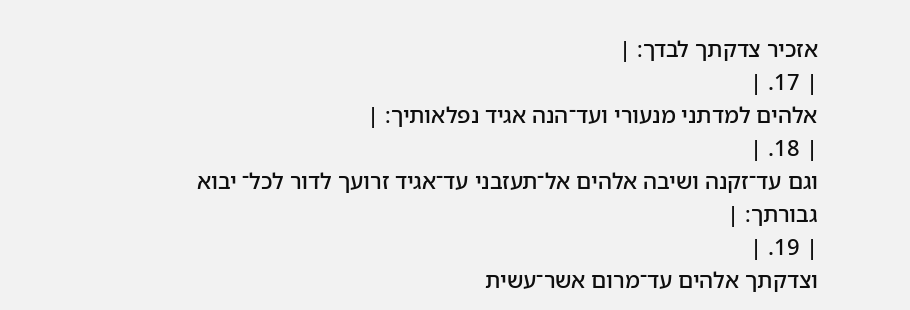אזכיר צדקתך לבדך׃ |
| 17. |
אלהים למדתני מנעורי ועד־הנה אגיד נפלאותיך׃ |
| 18. |
וגם עד־זקנה ושיבה אלהים אל־תעזבני עד־אגיד זרועך לדור לכל־ יבוא גבורתך׃ |
| 19. |
וצדקתך אלהים עד־מרום אשר־עשית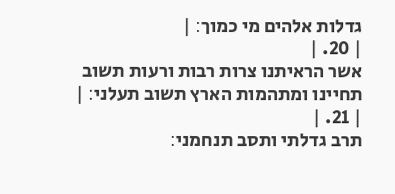גדלות אלהים מי כמוך׃ |
| 20. |
אשר הראיתנו צרות רבות ורעות תשוב תחיינו ומתהמות הארץ תשוב תעלני׃ |
| 21. |
תרב גדלתי ותסב תנחמני׃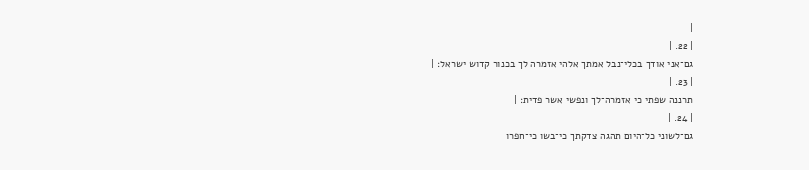|
| 22. |
גם־אני אודך בכלי־נבל אמתך אלהי אזמרה לך בכנור קדוש ישראל׃ |
| 23. |
תרננה שפתי כי אזמרה־לך ונפשי אשר פדית׃ |
| 24. |
גם־לשוני כל־היום תהגה צדקתך כי־בשו כי־חפרו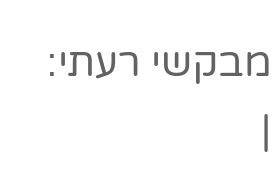מבקשי רעתי׃ |